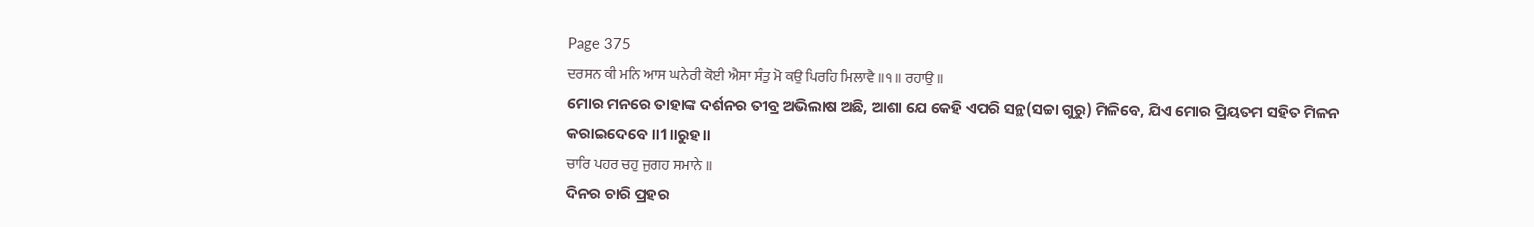Page 375
ਦਰਸਨ ਕੀ ਮਨਿ ਆਸ ਘਨੇਰੀ ਕੋਈ ਐਸਾ ਸੰਤੁ ਮੋ ਕਉ ਪਿਰਹਿ ਮਿਲਾਵੈ ॥੧॥ ਰਹਾਉ ॥
ମୋର ମନରେ ତାହାଙ୍କ ଦର୍ଶନର ତୀବ୍ର ଅଭିଲାଷ ଅଛି, ଆଶା ଯେ କେହି ଏପରି ସନ୍ଥ(ସଚ୍ଚା ଗୁରୁ) ମିଳିବେ, ଯିଏ ମୋର ପ୍ରିୟତମ ସହିତ ମିଳନ କରାଇଦେବେ ॥1॥ରୁହ॥
ਚਾਰਿ ਪਹਰ ਚਹੁ ਜੁਗਹ ਸਮਾਨੇ ॥
ଦିନର ଚାରି ପ୍ରହର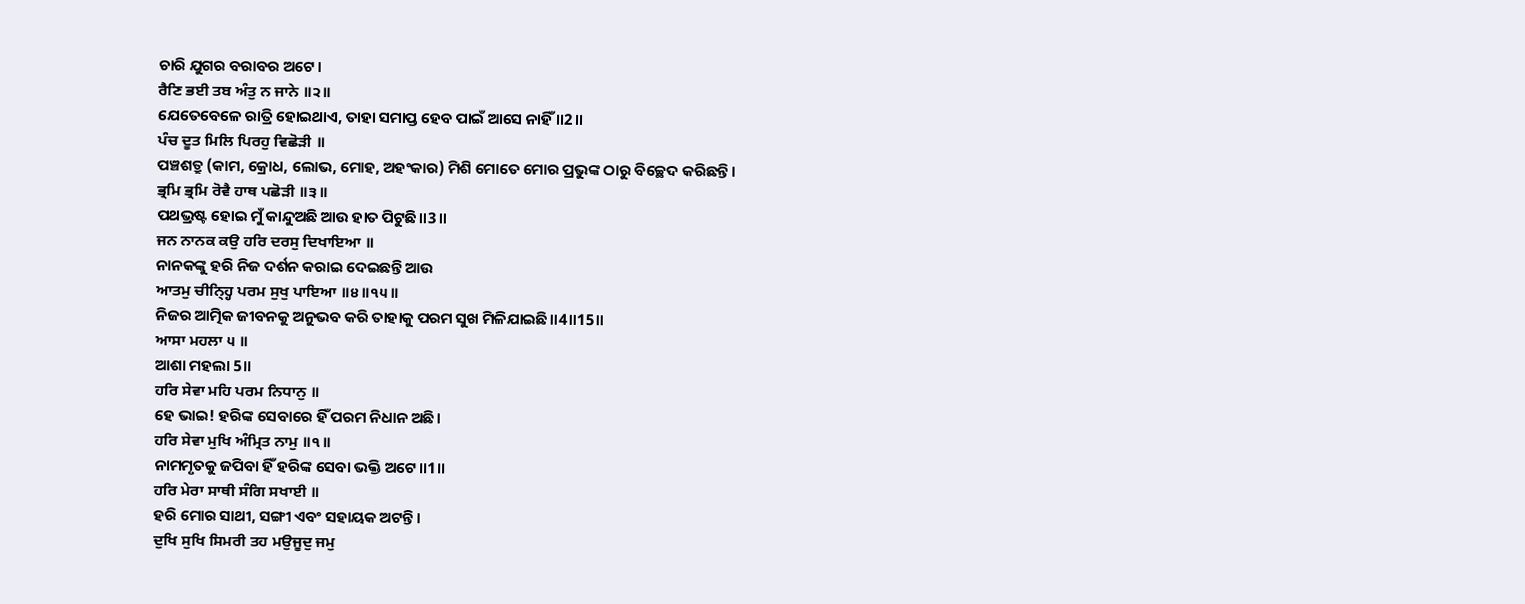ଚାରି ଯୁଗର ବରାବର ଅଟେ।
ਰੈਣਿ ਭਈ ਤਬ ਅੰਤੁ ਨ ਜਾਨੇ ॥੨॥
ଯେତେବେଳେ ରାତ୍ରି ହୋଇଥାଏ, ତାହା ସମାପ୍ତ ହେବ ପାଇଁ ଆସେ ନାହିଁ ॥2॥
ਪੰਚ ਦੂਤ ਮਿਲਿ ਪਿਰਹੁ ਵਿਛੋੜੀ ॥
ପଞ୍ଚଶତ୍ରୁ (କାମ, କ୍ରୋଧ, ଲୋଭ, ମୋହ, ଅହଂକାର) ମିଶି ମୋତେ ମୋର ପ୍ରଭୁଙ୍କ ଠାରୁ ବିଚ୍ଛେଦ କରିଛନ୍ତି।
ਭ੍ਰਮਿ ਭ੍ਰਮਿ ਰੋਵੈ ਹਾਥ ਪਛੋੜੀ ॥੩॥
ପଥଭ୍ରଷ୍ଟ ହୋଇ ମୁଁ କାନ୍ଦୁଅଛି ଆଉ ହାତ ପିଟୁଛି॥3॥
ਜਨ ਨਾਨਕ ਕਉ ਹਰਿ ਦਰਸੁ ਦਿਖਾਇਆ ॥
ନାନକଙ୍କୁ ହରି ନିଜ ଦର୍ଶନ କରାଇ ଦେଇଛନ୍ତି ଆଉ
ਆਤਮੁ ਚੀਨ੍ਹ੍ਹਿ ਪਰਮ ਸੁਖੁ ਪਾਇਆ ॥੪॥੧੫॥
ନିଜର ଆତ୍ମିକ ଜୀବନକୁ ଅନୁଭବ କରି ତାହାକୁ ପରମ ସୁଖ ମିଳିଯାଇଛି॥4॥15॥
ਆਸਾ ਮਹਲਾ ੫ ॥
ଆଶା ମହଲା 5॥
ਹਰਿ ਸੇਵਾ ਮਹਿ ਪਰਮ ਨਿਧਾਨੁ ॥
ହେ ଭାଇ! ହରିଙ୍କ ସେବାରେ ହିଁ ପରମ ନିଧାନ ଅଛି।
ਹਰਿ ਸੇਵਾ ਮੁਖਿ ਅੰਮ੍ਰਿਤ ਨਾਮੁ ॥੧॥
ନାମମୃତକୁ ଜପିବା ହିଁ ହରିଙ୍କ ସେବା ଭକ୍ତି ଅଟେ॥1॥
ਹਰਿ ਮੇਰਾ ਸਾਥੀ ਸੰਗਿ ਸਖਾਈ ॥
ହରି ମୋର ସାଥୀ, ସଙ୍ଗୀ ଏବଂ ସହାୟକ ଅଟନ୍ତି।
ਦੁਖਿ ਸੁਖਿ ਸਿਮਰੀ ਤਹ ਮਉਜੂਦੁ ਜਮੁ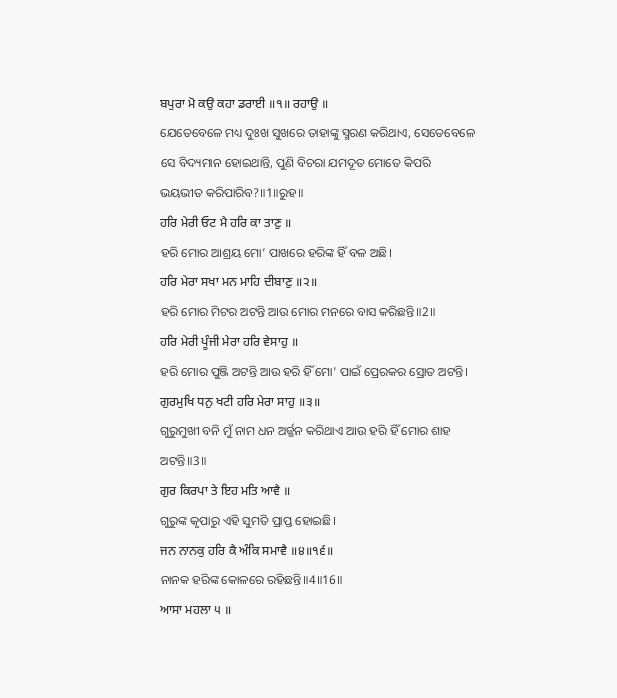ਬਪੁਰਾ ਮੋ ਕਉ ਕਹਾ ਡਰਾਈ ॥੧॥ ਰਹਾਉ ॥
ଯେତେବେଳେ ମଧ୍ୟ ଦୁଃଖ ସୁଖରେ ତାହାଙ୍କୁ ସ୍ମରଣ କରିଥାଏ, ସେତେବେଳେ ସେ ବିଦ୍ୟମାନ ହୋଇଥାନ୍ତି, ପୁଣି ବିଚରା ଯମଦୂତ ମୋତେ କିପରି ଭୟଭୀତ କରିପାରିବ?॥1॥ରୁହ॥
ਹਰਿ ਮੇਰੀ ਓਟ ਮੈ ਹਰਿ ਕਾ ਤਾਣੁ ॥
ହରି ମୋର ଆଶ୍ରୟ ମୋ’ ପାଖରେ ହରିଙ୍କ ହିଁ ବଳ ଅଛି।
ਹਰਿ ਮੇਰਾ ਸਖਾ ਮਨ ਮਾਹਿ ਦੀਬਾਣੁ ॥੨॥
ହରି ମୋର ମିଟର ଅଟନ୍ତି ଆଉ ମୋର ମନରେ ବାସ କରିଛନ୍ତି॥2॥
ਹਰਿ ਮੇਰੀ ਪੂੰਜੀ ਮੇਰਾ ਹਰਿ ਵੇਸਾਹੁ ॥
ହରି ମୋର ପୁଞ୍ଜି ଅଟନ୍ତି ଆଉ ହରି ହିଁ ମୋ’ ପାଇଁ ପ୍ରେରକର ସ୍ରୋତ ଅଟନ୍ତି।
ਗੁਰਮੁਖਿ ਧਨੁ ਖਟੀ ਹਰਿ ਮੇਰਾ ਸਾਹੁ ॥੩॥
ଗୁରୁମୁଖୀ ବନି ମୁଁ ନାମ ଧନ ଅର୍ଜ୍ଜନ କରିଥାଏ ଆଉ ହରି ହିଁ ମୋର ଶାହ ଅଟନ୍ତି॥3॥
ਗੁਰ ਕਿਰਪਾ ਤੇ ਇਹ ਮਤਿ ਆਵੈ ॥
ଗୁରୁଙ୍କ କୃପାରୁ ଏହି ସୁମତି ପ୍ରାପ୍ତ ହୋଇଛି।
ਜਨ ਨਾਨਕੁ ਹਰਿ ਕੈ ਅੰਕਿ ਸਮਾਵੈ ॥੪॥੧੬॥
ନାନକ ହରିଙ୍କ କୋଳରେ ରହିଛନ୍ତି॥4॥16॥
ਆਸਾ ਮਹਲਾ ੫ ॥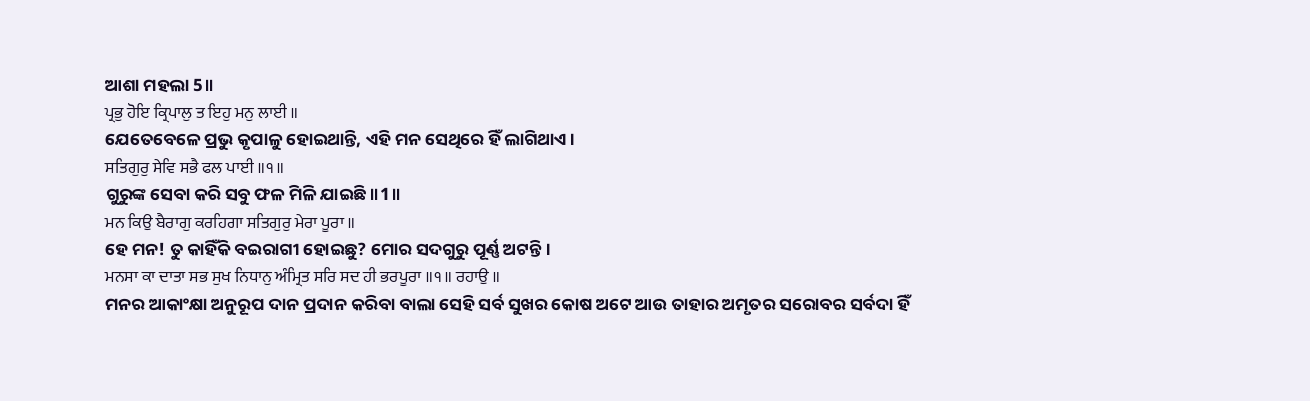ଆଶା ମହଲା 5॥
ਪ੍ਰਭੁ ਹੋਇ ਕ੍ਰਿਪਾਲੁ ਤ ਇਹੁ ਮਨੁ ਲਾਈ ॥
ଯେତେବେଳେ ପ୍ରଭୁ କୃପାଳୁ ହୋଇଥାନ୍ତି, ଏହି ମନ ସେଥିରେ ହିଁ ଲାଗିଥାଏ।
ਸਤਿਗੁਰੁ ਸੇਵਿ ਸਭੈ ਫਲ ਪਾਈ ॥੧॥
ଗୁରୁଙ୍କ ସେବା କରି ସବୁ ଫଳ ମିଳି ଯାଇଛି॥1॥
ਮਨ ਕਿਉ ਬੈਰਾਗੁ ਕਰਹਿਗਾ ਸਤਿਗੁਰੁ ਮੇਰਾ ਪੂਰਾ ॥
ହେ ମନ! ତୁ କାହିଁକି ବଇରାଗୀ ହୋଇଛୁ? ମୋର ସଦଗୁରୁ ପୂର୍ଣ୍ଣ ଅଟନ୍ତି।
ਮਨਸਾ ਕਾ ਦਾਤਾ ਸਭ ਸੁਖ ਨਿਧਾਨੁ ਅੰਮ੍ਰਿਤ ਸਰਿ ਸਦ ਹੀ ਭਰਪੂਰਾ ॥੧॥ ਰਹਾਉ ॥
ମନର ଆକାଂକ୍ଷା ଅନୁରୂପ ଦାନ ପ୍ରଦାନ କରିବା ବାଲା ସେହି ସର୍ବ ସୁଖର କୋଷ ଅଟେ ଆଉ ତାହାର ଅମୃତର ସରୋବର ସର୍ବଦା ହିଁ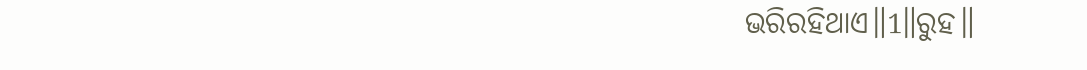ଭରିରହିଥାଏ॥1॥ରୁହ॥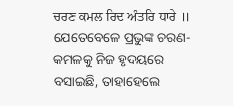ਚਰਣ ਕਮਲ ਰਿਦ ਅੰਤਰਿ ਧਾਰੇ ॥
ଯେତେବେଳେ ପ୍ରଭୁଙ୍କ ଚରଣ-କମଳକୁ ନିଜ ହୃଦୟରେ ବସାଇଛି, ତାହାହେଲେ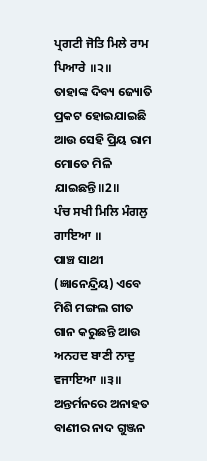ਪ੍ਰਗਟੀ ਜੋਤਿ ਮਿਲੇ ਰਾਮ ਪਿਆਰੇ ॥੨॥
ତାହାଙ୍କ ଦିବ୍ୟ ଜ୍ୟୋତି ପ୍ରକଟ ହୋଇଯାଇଛି ଆଉ ସେହି ପ୍ରିୟ ରାମ ମୋତେ ମିଳି ଯାଇଛନ୍ତି॥2॥
ਪੰਚ ਸਖੀ ਮਿਲਿ ਮੰਗਲੁ ਗਾਇਆ ॥
ପାଞ୍ଚ ସାଥୀ (ଜ୍ଞାନେନ୍ଦ୍ରିୟ) ଏବେ ମିଶି ମଙ୍ଗଲ ଗୀତ ଗାନ କରୁଛନ୍ତି ଆଉ
ਅਨਹਦ ਬਾਣੀ ਨਾਦੁ ਵਜਾਇਆ ॥੩॥
ଅନ୍ତର୍ମନରେ ଅନାହତ ବାଣୀର ନାଦ ଗୁଞ୍ଜନ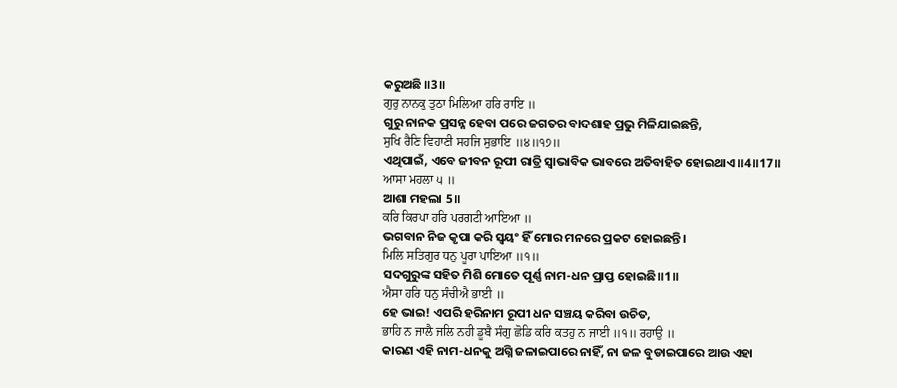କରୁଅଛି ॥3॥
ਗੁਰੁ ਨਾਨਕੁ ਤੁਠਾ ਮਿਲਿਆ ਹਰਿ ਰਾਇ ॥
ଗୁରୁ ନାନକ ପ୍ରସନ୍ନ ହେବା ପରେ ଜଗତର ବାଦଶାହ ପ୍ରଭୁ ମିଳିଯାଇଛନ୍ତି,
ਸੁਖਿ ਰੈਣਿ ਵਿਹਾਣੀ ਸਹਜਿ ਸੁਭਾਇ ॥੪॥੧੭॥
ଏଥିପାଇଁ, ଏବେ ଜୀବନ ରୂପୀ ରାତ୍ରି ସ୍ଵାଭାବିକ ଭାବରେ ଅତିବାହିତ ହୋଇଥାଏ॥4॥17॥
ਆਸਾ ਮਹਲਾ ੫ ॥
ଆଶା ମହଲା 5॥
ਕਰਿ ਕਿਰਪਾ ਹਰਿ ਪਰਗਟੀ ਆਇਆ ॥
ଭଗବାନ ନିଜ କୃପା କରି ସ୍ଵୟଂ ହିଁ ମୋର ମନରେ ପ୍ରକଟ ହୋଇଛନ୍ତି।
ਮਿਲਿ ਸਤਿਗੁਰ ਧਨੁ ਪੂਰਾ ਪਾਇਆ ॥੧॥
ସଦଗୁରୁଙ୍କ ସହିତ ମିଶି ମୋତେ ପୂର୍ଣ୍ଣ ନାମ-ଧନ ପ୍ରାପ୍ତ ହୋଇଛି॥1॥
ਐਸਾ ਹਰਿ ਧਨੁ ਸੰਚੀਐ ਭਾਈ ॥
ହେ ଭାଇ! ଏପରି ହରିନାମ ରୂପୀ ଧନ ସଞ୍ଚୟ କରିବା ଉଚିତ,
ਭਾਹਿ ਨ ਜਾਲੈ ਜਲਿ ਨਹੀ ਡੂਬੈ ਸੰਗੁ ਛੋਡਿ ਕਰਿ ਕਤਹੁ ਨ ਜਾਈ ॥੧॥ ਰਹਾਉ ॥
କାରଣ ଏହି ନାମ-ଧନକୁ ଅଗ୍ନି ଜଳାଇପାରେ ନାହିଁ, ନା ଜଳ ବୁଡାଇପାରେ ଆଉ ଏହା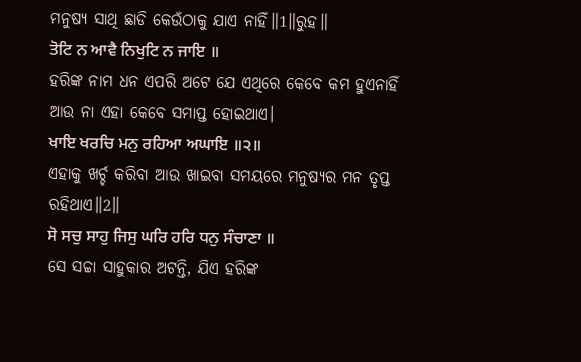ମନୁଷ୍ୟ ସାଥି ଛାଡି କେଉଁଠାକୁ ଯାଏ ନାହିଁ॥1॥ରୁହ॥
ਤੋਟਿ ਨ ਆਵੈ ਨਿਖੁਟਿ ਨ ਜਾਇ ॥
ହରିଙ୍କ ନାମ ଧନ ଏପରି ଅଟେ ଯେ ଏଥିରେ କେବେ କମ ହୁଏନାହିଁ ଆଉ ନା ଏହା କେବେ ସମାପ୍ତ ହୋଇଥାଏ।
ਖਾਇ ਖਰਚਿ ਮਨੁ ਰਹਿਆ ਅਘਾਇ ॥੨॥
ଏହାକୁ ଖର୍ଚ୍ଚ କରିବା ଆଉ ଖାଇବା ସମୟରେ ମନୁଷ୍ୟର ମନ ତୃପ୍ତ ରହିଥାଏ॥2॥
ਸੋ ਸਚੁ ਸਾਹੁ ਜਿਸੁ ਘਰਿ ਹਰਿ ਧਨੁ ਸੰਚਾਣਾ ॥
ସେ ସଚ୍ଚା ସାହୁକାର ଅଟନ୍ତି, ଯିଏ ହରିଙ୍କ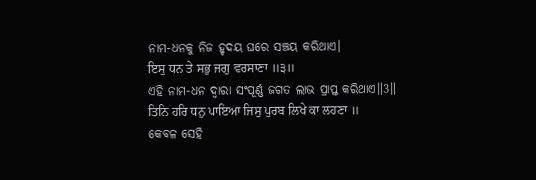ନାମ-ଧନକୁ ନିଜ ହୃଦୟ ଘରେ ସଞ୍ଚୟ କରିଥାଏ।
ਇਸੁ ਧਨ ਤੇ ਸਭੁ ਜਗੁ ਵਰਸਾਣਾ ॥੩॥
ଏହି ନାମ-ଧନ ଦ୍ଵାରା ସଂପୂର୍ଣ୍ଣ ଜଗତ ଲାଭ ପ୍ରାପ୍ତ କରିଥାଏ॥3॥
ਤਿਨਿ ਹਰਿ ਧਨੁ ਪਾਇਆ ਜਿਸੁ ਪੁਰਬ ਲਿਖੇ ਕਾ ਲਹਣਾ ॥
କେବଳ ସେହି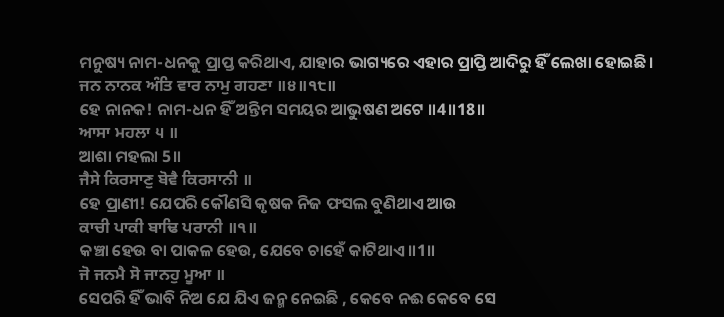ମନୁଷ୍ୟ ନାମ-ଧନକୁ ପ୍ରାପ୍ତ କରିଥାଏ, ଯାହାର ଭାଗ୍ୟରେ ଏହାର ପ୍ରାପ୍ତି ଆଦିରୁ ହିଁ ଲେଖା ହୋଇଛି।
ਜਨ ਨਾਨਕ ਅੰਤਿ ਵਾਰ ਨਾਮੁ ਗਹਣਾ ॥੪॥੧੮॥
ହେ ନାନକ! ନାମ-ଧନ ହିଁ ଅନ୍ତିମ ସମୟର ଆଭୁଷଣ ଅଟେ ॥4॥18॥
ਆਸਾ ਮਹਲਾ ੫ ॥
ଆଶା ମହଲା 5॥
ਜੈਸੇ ਕਿਰਸਾਣੁ ਬੋਵੈ ਕਿਰਸਾਨੀ ॥
ହେ ପ୍ରାଣୀ! ଯେପରି କୌଣସି କୃଷକ ନିଜ ଫସଲ ବୁଣିଥାଏ ଆଉ
ਕਾਚੀ ਪਾਕੀ ਬਾਢਿ ਪਰਾਨੀ ॥੧॥
କଞ୍ଚା ହେଉ ବା ପାକଳ ହେଉ, ଯେବେ ଚାହେଁ କାଟିଥାଏ॥1॥
ਜੋ ਜਨਮੈ ਸੋ ਜਾਨਹੁ ਮੂਆ ॥
ସେପରି ହିଁ ଭାବି ନିଅ ଯେ ଯିଏ ଜନ୍ମ ନେଇଛି , କେବେ ନଈ କେବେ ସେ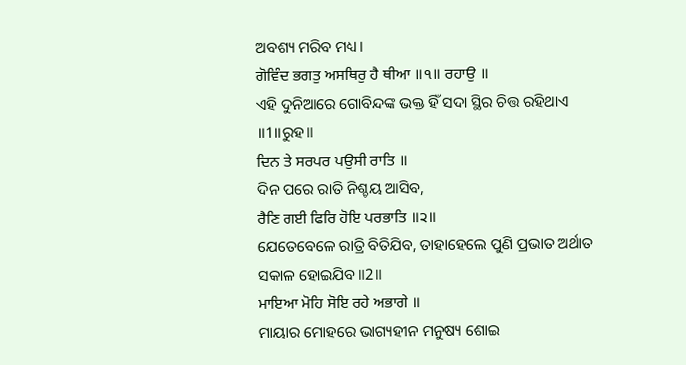ଅବଶ୍ୟ ମରିବ ମଧ୍ୟ।
ਗੋਵਿੰਦ ਭਗਤੁ ਅਸਥਿਰੁ ਹੈ ਥੀਆ ॥੧॥ ਰਹਾਉ ॥
ଏହି ଦୁନିଆରେ ଗୋବିନ୍ଦଙ୍କ ଭକ୍ତ ହିଁ ସଦା ସ୍ଥିର ଚିତ୍ତ ରହିଥାଏ ॥1॥ରୁହ॥
ਦਿਨ ਤੇ ਸਰਪਰ ਪਉਸੀ ਰਾਤਿ ॥
ଦିନ ପରେ ରାତି ନିଶ୍ଚୟ ଆସିବ,
ਰੈਣਿ ਗਈ ਫਿਰਿ ਹੋਇ ਪਰਭਾਤਿ ॥੨॥
ଯେତେବେଳେ ରାତ୍ରି ବିତିଯିବ, ତାହାହେଲେ ପୁଣି ପ୍ରଭାତ ଅର୍ଥାତ ସକାଳ ହୋଇଯିବ॥2॥
ਮਾਇਆ ਮੋਹਿ ਸੋਇ ਰਹੇ ਅਭਾਗੇ ॥
ମାୟାର ମୋହରେ ଭାଗ୍ୟହୀନ ମନୁଷ୍ୟ ଶୋଇ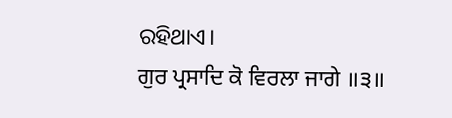ରହିଥାଏ।
ਗੁਰ ਪ੍ਰਸਾਦਿ ਕੋ ਵਿਰਲਾ ਜਾਗੇ ॥੩॥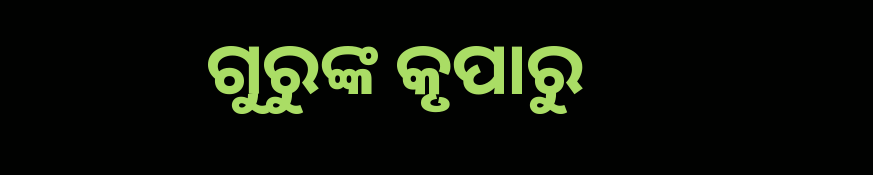ଗୁରୁଙ୍କ କୃପାରୁ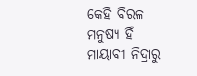କେହି ବିରଳ ମନୁଷ୍ୟ ହିଁ ମାୟାବୀ ନିଦ୍ରାରୁ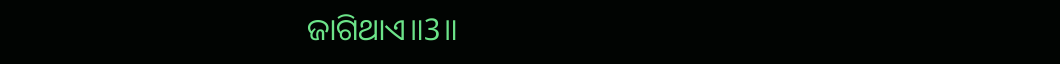ଜାଗିଥାଏ॥3॥